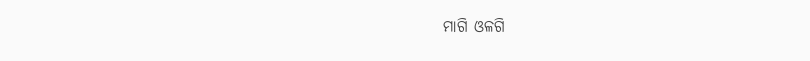ମାଗି ଓଳଗି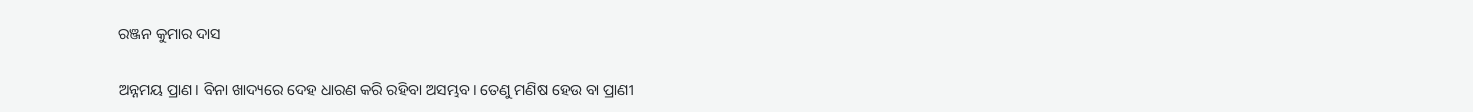ରଞ୍ଜନ କୁମାର ଦାସ

ଅନ୍ନମୟ ପ୍ରାଣ। ବିନା ଖାଦ୍ୟରେ ଦେହ ଧାରଣ କରି ରହିବା ଅସମ୍ଭବ। ତେଣୁ ମଣିଷ ହେଉ ବା ପ୍ରାଣୀ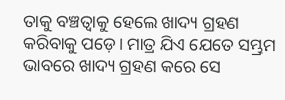ତାକୁ ବଞ୍ଚତ୍ବାକୁ ହେଲେ ଖାଦ୍ୟ ଗ୍ରହଣ କରିବାକୁ ପଡ଼େ। ମାତ୍ର ଯିଏ ଯେତେ ସମ୍ଭ୍ରମ ଭାବରେ ଖାଦ୍ୟ ଗ୍ରହଣ କରେ ସେ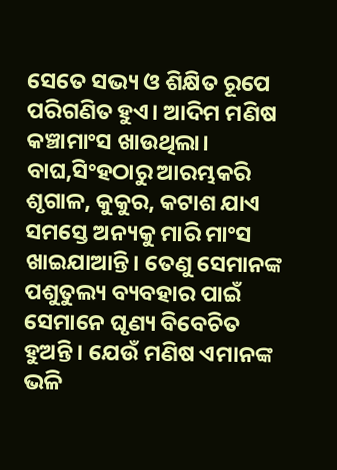ସେତେ ସଭ୍ୟ ଓ ଶିକ୍ଷିତ ରୂପେ ପରିଗଣିତ ହୁଏ। ଆଦିମ ମଣିଷ କଞ୍ଚାମାଂସ ଖାଉଥିଲା। ବାଘ,ସିଂହଠାରୁ ଆରମ୍ଭକରି ଶୃଗାଳ, କୁକୁର, କଟାଶ ଯାଏ ସମସ୍ତେ ଅନ୍ୟକୁ ମାରି ମାଂସ ଖାଇଯାଆନ୍ତି। ତେଣୁ ସେମାନଙ୍କ ପଶୁତୁଲ୍ୟ ବ୍ୟବହାର ପାଇଁ ସେମାନେ ଘୃଣ୍ୟ ବିବେଚିତ ହୁଅନ୍ତି। ଯେଉଁ ମଣିଷ ଏମାନଙ୍କ ଭଳି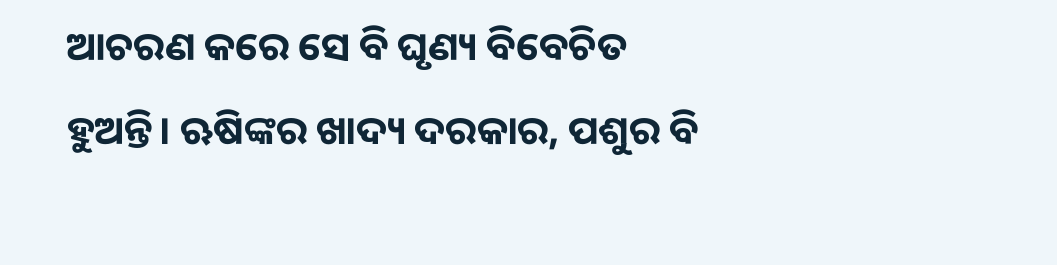ଆଚରଣ କରେ ସେ ବି ଘୃଣ୍ୟ ବିବେଚିତ ହୁଅନ୍ତି। ଋଷିଙ୍କର ଖାଦ୍ୟ ଦରକାର, ପଶୁର ବି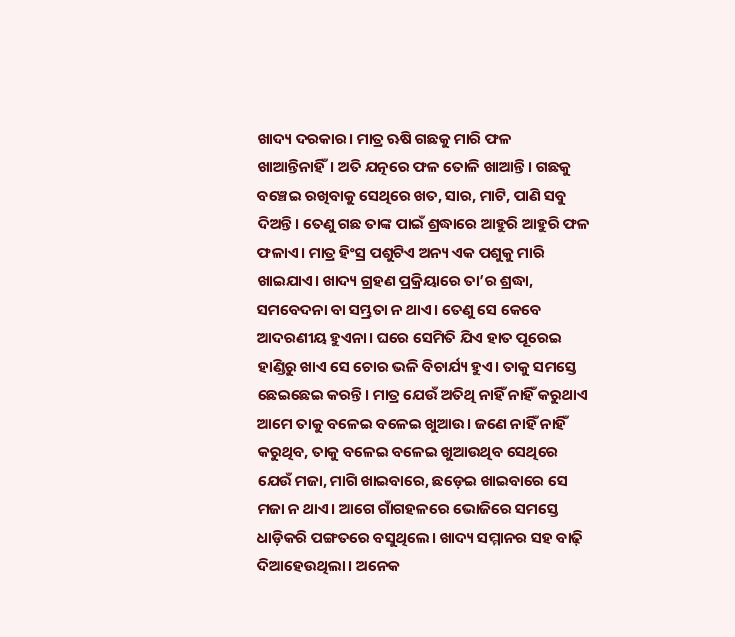ଖାଦ୍ୟ ଦରକାର। ମାତ୍ର ଋଷି ଗଛକୁ ମାରି ଫଳ ଖାଆନ୍ତିନାହିଁ। ଅତି ଯତ୍ନରେ ଫଳ ତୋଳି ଖାଆନ୍ତି। ଗଛକୁ ବଞ୍ଚେଇ ରଖିବାକୁ ସେଥିରେ ଖତ, ସାର, ମାଟି, ପାଣି ସବୁ ଦିଅନ୍ତି। ତେଣୁ ଗଛ ତାଙ୍କ ପାଇଁ ଶ୍ରଦ୍ଧାରେ ଆହୁରି ଆହୁରି ଫଳ ଫଳାଏ। ମାତ୍ର ହିଂସ୍ର ପଶୁଟିଏ ଅନ୍ୟ ଏକ ପଶୁକୁ ମାରି ଖାଇଯାଏ। ଖାଦ୍ୟ ଗ୍ରହଣ ପ୍ରକ୍ରିୟାରେ ତା’ର ଶ୍ରଦ୍ଧା, ସମବେଦନା ବା ସମ୍ଭ୍ରତା ନ ଥାଏ। ତେଣୁ ସେ କେବେ ଆଦରଣୀୟ ହୁଏନା। ଘରେ ସେମିତି ଯିଏ ହାତ ପୂରେଇ ହାଣ୍ଡିରୁ ଖାଏ ସେ ଚୋର ଭଳି ବିଚାର୍ଯ୍ୟ ହୁଏ। ତାକୁ ସମସ୍ତେ ଛେଇଛେଇ କରନ୍ତି। ମାତ୍ର ଯେଉଁ ଅତିଥି ନାହିଁ ନାହିଁ କରୁଥାଏ ଆମେ ତାକୁ ବଳେଇ ବଳେଇ ଖୁଆଉ। ଜଣେ ନାହିଁ ନାହିଁ କରୁଥିବ, ତାକୁ ବଳେଇ ବଳେଇ ଖୁଆଉଥିବ ସେଥିରେ ଯେଉଁ ମଜା, ମାଗି ଖାଇବାରେ, ଛଡ଼େଇ ଖାଇବାରେ ସେ ମଜା ନ ଥାଏ। ଆଗେ ଗାଁଗହଳରେ ଭୋଜିରେ ସମସ୍ତେ ଧାଡ଼ିକରି ପଙ୍ଗତରେ ବସୁଥିଲେ। ଖାଦ୍ୟ ସମ୍ମାନର ସହ ବାଢ଼ି ଦିଆହେଉଥିଲା। ଅନେକ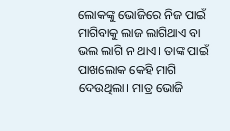ଲୋକଙ୍କୁ ଭୋଜିରେ ନିଜ ପାଇଁ ମାଗିବାକୁ ଲାଜ ଲାଗିଥାଏ ବା ଭଲ ଲାଗି ନ ଥାଏ। ତାଙ୍କ ପାଇଁ ପାଖଲୋକ କେହି ମାଗି ଦେଉଥିଲା। ମାତ୍ର ଭୋଜି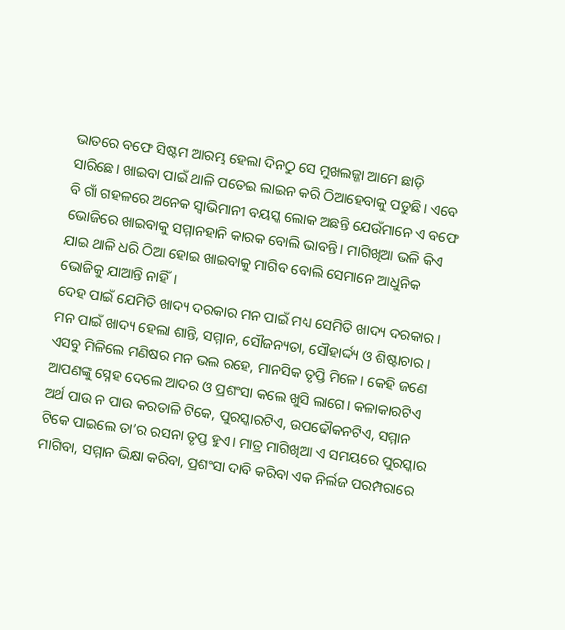ଭାତରେ ବଫେ ସିଷ୍ଟମ ଆରମ୍ଭ ହେଲା ଦିନଠୁ ସେ ମୁଖଲଜ୍ଜା ଆମେ ଛାଡ଼ି ସାରିଛେ। ଖାଇବା ପାଇଁ ଥାଳି ପତେଇ ଲାଇନ କରି ଠିଆହେବାକୁ ପଡୁଛି। ଏବେ ବି ଗାଁ ଗହଳରେ ଅନେକ ସ୍ବାଭିମାନୀ ବୟସ୍କ ଲୋକ ଅଛନ୍ତି ଯେଉଁମାନେ ଏ ବଫେ ଭୋଜିରେ ଖାଇବାକୁ ସମ୍ମାନହାନି କାରକ ବୋଲି ଭାବନ୍ତି। ମାଗିଖିଆ ଭଳି କିଏ ଯାଇ ଥାଳି ଧରି ଠିଆ ହୋଇ ଖାଇବାକୁ ମାଗିବ ବୋଲି ସେମାନେ ଆଧୁନିକ ଭୋଜିକୁ ଯାଆନ୍ତି ନାହିଁ।
ଦେହ ପାଇଁ ଯେମିତି ଖାଦ୍ୟ ଦରକାର ମନ ପାଇଁ ମଧ୍ୟ ସେମିତି ଖାଦ୍ୟ ଦରକାର। ମନ ପାଇଁ ଖାଦ୍ୟ ହେଲା ଶାନ୍ତି, ସମ୍ମାନ, ସୌଜନ୍ୟତା, ସୌହାର୍ଦ୍ଦ୍ୟ ଓ ଶିଷ୍ଟାଚାର। ଏସବୁ ମିଳିଲେ ମଣିଷର ମନ ଭଲ ରହେ, ମାନସିକ ତୃପ୍ତି ମିଳେ। କେହି ଜଣେ ଆପଣଙ୍କୁ ସ୍ନେହ ଦେଲେ ଆଦର ଓ ପ୍ରଶଂସା କଲେ ଖୁସି ଲାଗେ। କଳାକାରଟିଏ ଅର୍ଥ ପାଉ ନ ପାଉ କରତାଳି ଟିକେ, ପୁରସ୍କାରଟିଏ, ଉପଢୌକନଟିଏ, ସମ୍ମାନ ଟିକେ ପାଇଲେ ତା’ର ରସନା ତୃପ୍ତ ହୁଏ। ମାତ୍ର ମାଗିଖିଆ ଏ ସମୟରେ ପୁରସ୍କାର ମାଗିବା, ସମ୍ମାନ ଭିକ୍ଷା କରିବା, ପ୍ରଶଂସା ଦାବି କରିବା ଏକ ନିର୍ଲଜ ପରମ୍ପରାରେ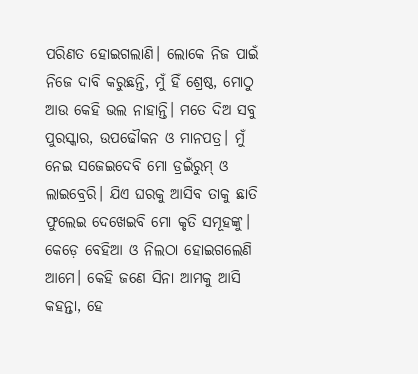ପରିଣତ ହୋଇଗଲାଣି। ଲୋକେ ନିଜ ପାଇଁ ନିଜେ ଦାବି କରୁଛନ୍ତି, ମୁଁ ହିଁ ଶ୍ରେଷ୍ଠ, ମୋଠୁ ଆଉ କେହି ଭଲ ନାହାନ୍ତି। ମତେ ଦିଅ ସବୁ ପୁରସ୍କାର, ଉପଢୌକନ ଓ ମାନପତ୍ର। ମୁଁ ନେଇ ସଜେଇଦେବି ମୋ ଡ୍ରଇଁରୁମ୍‌ ଓ ଲାଇବ୍ରେରି। ଯିଏ ଘରକୁ ଆସିବ ତାକୁ ଛାତି ଫୁଲେଇ ଦେଖେଇବି ମୋ କୃତି ସମୂହଙ୍କୁ। କେଡ଼େ ବେହିଆ ଓ ନିଲଠା ହୋଇଗଲେଣି ଆମେ। କେହି ଜଣେ ସିନା ଆମକୁ ଆସି କହନ୍ତା, ହେ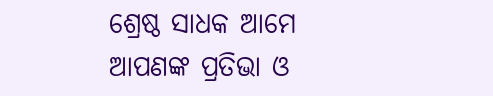ଶ୍ରେଷ୍ଠ ସାଧକ ଆମେ ଆପଣଙ୍କ ପ୍ରତିଭା ଓ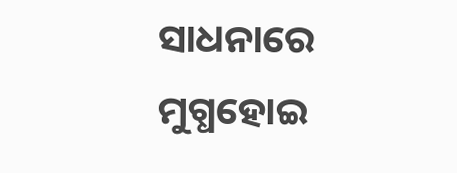ସାଧନାରେ ମୁଗ୍ଧହୋଇ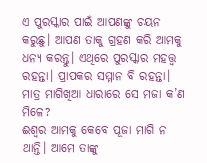ଏ ପୁରସ୍କାର ପାଇଁ ଆପଣଙ୍କୁ ଚୟନ କରୁଛୁ। ଆପଣ ତାକୁ ଗ୍ରହଣ କରି ଆମକୁ ଧନ୍ୟ କରନ୍ତୁ। ଏଥିରେ ପୁରସ୍କାର ମହତ୍ତ୍ୱ ରହନ୍ତା। ପ୍ରାପକର ସମ୍ମାନ ବି ରହନ୍ତା। ମାତ୍ର ମାଗିଖିଆ ଧାରାରେ ସେ ମଜା କ’ଣ ମିଳେ?
ଈଶ୍ୱର ଆମକୁ କେବେ ପୂଜା ମାଗି ନ ଥାନ୍ତି। ଆମେ ତାଙ୍କୁ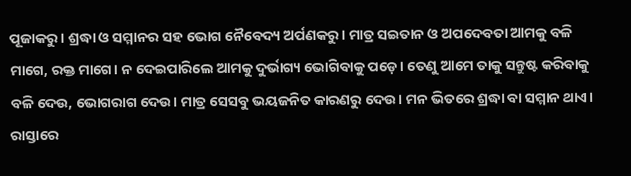ପୂଜାକରୁ। ଶ୍ରଦ୍ଧା ଓ ସମ୍ମାନର ସହ ଭୋଗ ନୈବେଦ୍ୟ ଅର୍ପଣକରୁ। ମାତ୍ର ସଇତାନ ଓ ଅପଦେବତା ଆମକୁ ବଳି ମାଗେ, ରକ୍ତ ମାଗେ। ନ ଦେଇପାରିଲେ ଆମକୁ ଦୁର୍ଭାଗ୍ୟ ଭୋଗିବାକୁ ପଡ଼େ। ତେଣୁ ଆମେ ତାକୁ ସନ୍ତୁଷ୍ଟ କରିବାକୁ ବଳି ଦେଉ, ଭୋଗରାଗ ଦେଉ। ମାତ୍ର ସେସବୁ ଭୟଜନିତ କାରଣରୁ ଦେଉ। ମନ ଭିତରେ ଶ୍ରଦ୍ଧା ବା ସମ୍ମାନ ଥାଏ। ରାସ୍ତାରେ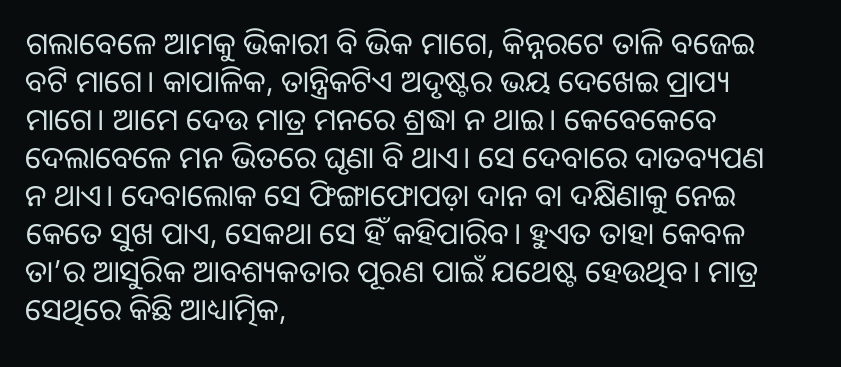ଗଲାବେଳେ ଆମକୁ ଭିକାରୀ ବି ଭିକ ମାଗେ, କିନ୍ନରଟେ ତାଳି ବଜେଇ ବଟି ମାଗେ। କାପାଳିକ, ତାନ୍ତ୍ରିକଟିଏ ଅଦୃଷ୍ଟର ଭୟ ଦେଖେଇ ପ୍ରାପ୍ୟ ମାଗେ। ଆମେ ଦେଉ ମାତ୍ର ମନରେ ଶ୍ରଦ୍ଧା ନ ଥାଇ। କେବେକେବେ ଦେଲାବେଳେ ମନ ଭିତରେ ଘୃଣା ବି ଥାଏ। ସେ ଦେବାରେ ଦାତବ୍ୟପଣ ନ ଥାଏ। ଦେବାଲୋକ ସେ ଫିଙ୍ଗାଫୋପଡ଼ା ଦାନ ବା ଦକ୍ଷିଣାକୁ ନେଇ କେତେ ସୁଖ ପାଏ, ସେକଥା ସେ ହିଁ କହିପାରିବ। ହୁଏତ ତାହା କେବଳ ତା’ର ଆସୁରିକ ଆବଶ୍ୟକତାର ପୂରଣ ପାଇଁ ଯଥେଷ୍ଟ ହେଉଥିବ। ମାତ୍ର ସେଥିରେ କିଛି ଆଧ୍ୟାତ୍ମିକ,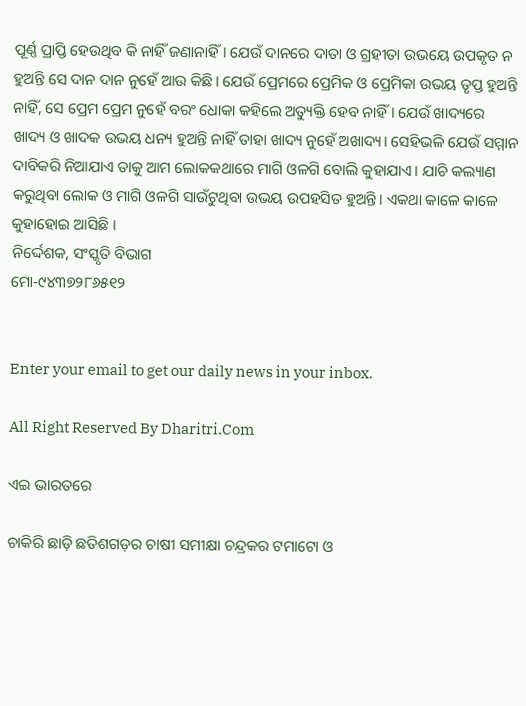ପୂର୍ଣ୍ଣ ପ୍ରାପ୍ତି ହେଉଥିବ କି ନାହିଁ ଜଣାନାହିଁ। ଯେଉଁ ଦାନରେ ଦାତା ଓ ଗ୍ରହୀତା ଉଭୟେ ଉପକୃତ ନ ହୁଅନ୍ତି ସେ ଦାନ ଦାନ ନୁହେଁ ଆଉ କିଛି। ଯେଉଁ ପ୍ରେମରେ ପ୍ରେମିକ ଓ ପ୍ରେମିକା ଉଭୟ ତୃପ୍ତ ହୁଅନ୍ତି ନାହିଁ, ସେ ପ୍ରେମ ପ୍ରେମ ନୁହେଁ ବରଂ ଧୋକା କହିଲେ ଅତ୍ୟୁକ୍ତି ହେବ ନାହିଁ। ଯେଉଁ ଖାଦ୍ୟରେ ଖାଦ୍ୟ ଓ ଖାଦକ ଉଭୟ ଧନ୍ୟ ହୁଅନ୍ତି ନାହିଁ ତାହା ଖାଦ୍ୟ ନୁହେଁ ଅଖାଦ୍ୟ। ସେହିଭଳି ଯେଉଁ ସମ୍ମାନ ଦାବିକରି ନିଆଯାଏ ତାକୁ ଆମ ଲୋକକଥାରେ ମାଗି ଓଳଗି ବୋଲି କୁହାଯାଏ। ଯାଚି କଲ୍ୟାଣ କରୁଥିବା ଲୋକ ଓ ମାଗି ଓଳଗି ସାଉଁଟୁଥିବା ଉଭୟ ଉପହସିତ ହୁଅନ୍ତି। ଏକଥା କାଳେ କାଳେ କୁହାହୋଇ ଆସିଛି ।
ନିର୍ଦ୍ଦେଶକ, ସଂସ୍କୃତି ବିଭାଗ
ମୋ-୯୪୩୭୨୮୬୫୧୨


Enter your email to get our daily news in your inbox.

All Right Reserved By Dharitri.Com

ଏଇ ଭାରତରେ

ଚାକିରି ଛାଡ଼ି ଛତିଶଗଡ଼ର ଚାଷୀ ସମୀକ୍ଷା ଚନ୍ଦ୍ରକର ଟମାଟୋ ଓ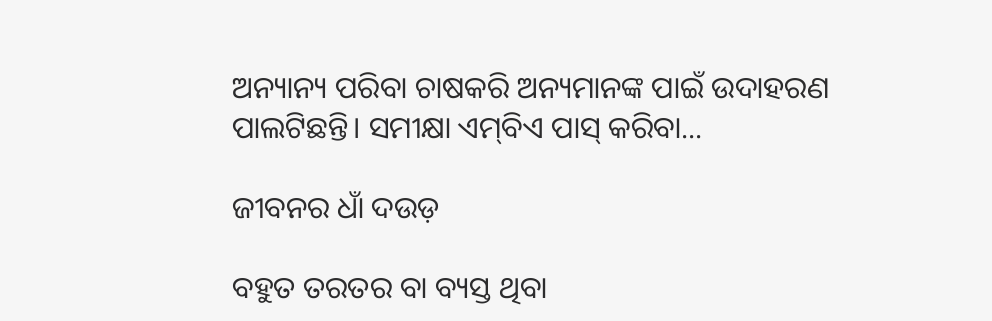ଅନ୍ୟାନ୍ୟ ପରିବା ଚାଷକରି ଅନ୍ୟମାନଙ୍କ ପାଇଁ ଉଦାହରଣ ପାଲଟିଛନ୍ତି। ସମୀକ୍ଷା ଏମ୍‌ବିଏ ପାସ୍‌ କରିବା...

ଜୀବନର ଧାଁ ଦଉଡ଼

ବହୁତ ତରତର ବା ବ୍ୟସ୍ତ ଥିବା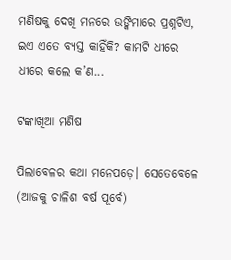ମଣିଷକୁ ଦେଖି ମନରେ ଉଙ୍କିମାରେ ପ୍ରଶ୍ନଟିଏ, ଇଏ ଏତେ ବ୍ୟସ୍ତ କାହିଁକି? କାମଟି ଧୀରେ ଧୀରେ କଲେ କ’ଣ...

ଟଙ୍କାଖିଆ ମଣିଷ

ପିଲାବେଳର କଥା ମନେପଡ଼େ। ସେତେବେଳେ (ଆଜକୁ ଚାଳିଶ ବର୍ଷ ପୂର୍ବେ)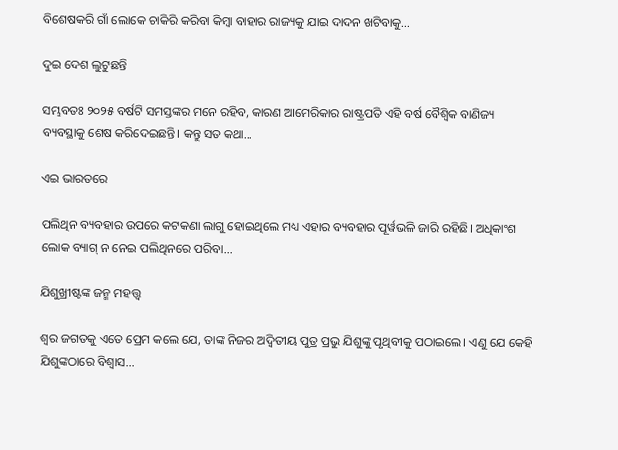ବିଶେଷକରି ଗାଁ ଲୋକେ ଚାକିରି କରିବା କିମ୍ବା ବାହାର ରାଜ୍ୟକୁ ଯାଇ ଦାଦନ ଖଟିବାକୁ...

ଦୁଇ ଦେଶ ଲୁଟୁଛନ୍ତି

ସମ୍ଭବତଃ ୨୦୨୫ ବର୍ଷଟି ସମସ୍ତଙ୍କର ମନେ ରହିବ, କାରଣ ଆମେରିକାର ରାଷ୍ଟ୍ରପତି ଏହି ବର୍ଷ ବୈଶ୍ୱିକ ବାଣିଜ୍ୟ ବ୍ୟବସ୍ଥାକୁ ଶେଷ କରିଦେଇଛନ୍ତି। କନ୍ତୁ ସତ କଥା...

ଏଇ ଭାରତରେ

ପଲିଥିନ ବ୍ୟବହାର ଉପରେ କଟକଣା ଲାଗୁ ହୋଇଥିଲେ ମଧ୍ୟ ଏହାର ବ୍ୟବହାର ପୂର୍ୱଭଳି ଜାରି ରହିଛି। ଅଧିକାଂଶ ଲୋକ ବ୍ୟାଗ୍‌ ନ ନେଇ ପଲିଥିନରେ ପରିବା...

ଯିଶୁଖ୍ରୀଷ୍ଟଙ୍କ ଜନ୍ମ ମହତ୍ତ୍ୱ

ଶ୍ୱର ଜଗତକୁ ଏତେ ପ୍ରେମ କଲେ ଯେ, ତାଙ୍କ ନିଜର ଅଦ୍ୱିତୀୟ ପୁତ୍ର ପ୍ରଭୁ ଯିଶୁଙ୍କୁ ପୃଥିବୀକୁ ପଠାଇଲେ। ଏଣୁ ଯେ କେହି ଯିଶୁଙ୍କଠାରେ ବିଶ୍ୱାସ...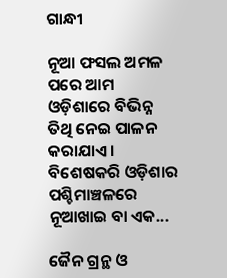ଗାନ୍ଧୀ

ନୂଆ ଫସଲ ଅମଳ ପରେ ଆମ ଓଡ଼ିଶାରେ ବିଭିନ୍ନ ତିଥି ନେଇ ପାଳନ କରାଯାଏ। ବିଶେଷକରି ଓଡ଼ିଶାର ପଶ୍ଚିମାଞ୍ଚଳରେ ନୂଆଖାଇ ବା ଏକ...

ଜୈନ ଗ୍ରନ୍ଥ ଓ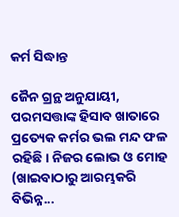କର୍ମ ସିଦ୍ଧାନ୍ତ

ଜୈନ ଗ୍ରନ୍ଥ ଅନୁଯାୟୀ, ପରମସତ୍ତାଙ୍କ ହିସାବ ଖାତାରେ ପ୍ରତ୍ୟେକ କର୍ମର ଭଲ ମନ୍ଦ ଫଳ ରହିଛି। ନିଜର ଲୋଭ ଓ ମୋହ (ଖାଇବାଠାରୁ ଆରମ୍ଭକରି ବିଭିନ୍ନ...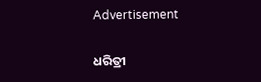Advertisement

ଧରିତ୍ରୀ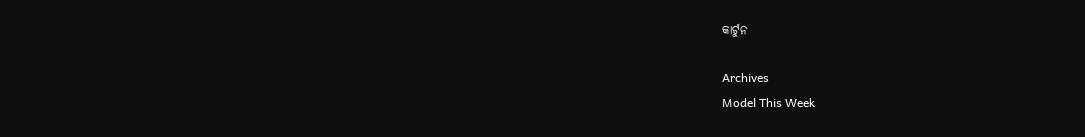କାର୍ଟୁନ

Archives
Model This Week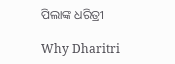ପିଲାଙ୍କ ଧରିତ୍ରୀ

Why Dharitri